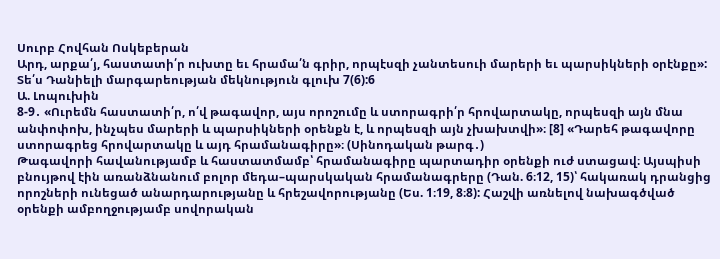Սուրբ Հովհան Ոսկեբերան
Արդ, արքա՛յ, հաստատի՛ր ուխտը եւ հրամա՛ն գրիր, որպէսզի չանտեսուի մարերի եւ պարսիկների օրէնքը»:
Տե՛ս Դանիելի մարգարեության մեկնություն գլուխ 7(6):6
Ա. Լոպուխին
8-9․ «Ուրեմն հաստատի՛ր, ո՛վ թագավոր, այս որոշումը և ստորագրի՛ր հրովարտակը, որպեսզի այն մնա անփոփոխ, ինչպես մարերի և պարսիկների օրենքն է, և որպեսզի այն չխախտվի»։ [8] «Դարեհ թագավորը ստորագրեց հրովարտակը և այդ հրամանագիրը»։ (Սինոդական թարգ․)
Թագավորի հավանությամբ և հաստատմամբ՝ հրամանագիրը պարտադիր օրենքի ուժ ստացավ։ Այսպիսի բնույթով էին առանձնանում բոլոր մեդա–պարսկական հրամանագրերը (Դան. 6։12, 15)՝ հակառակ դրանցից որոշների ունեցած անարդարությանը և հրեշավորությանը (Ես. 1։19, 8։8): Հաշվի առնելով նախագծված օրենքի ամբողջությամբ սովորական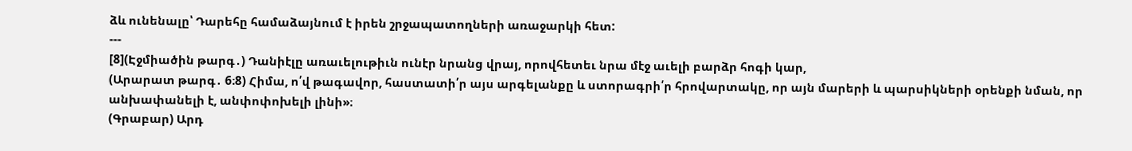ձև ունենալը՝ Դարեհը համաձայնում է իրեն շրջապատողների առաջարկի հետ:
---
[8](Էջմիածին թարգ․) Դանիէլը առաւելութիւն ունէր նրանց վրայ, որովհետեւ նրա մէջ աւելի բարձր հոգի կար,
(Արարատ թարգ․ 6։8) Հիմա, ո՛վ թագավոր, հաստատի՛ր այս արգելանքը և ստորագրի՛ր հրովարտակը, որ այն մարերի և պարսիկների օրենքի նման, որ անխափանելի է, անփոփոխելի լինի»։
(Գրաբար) Արդ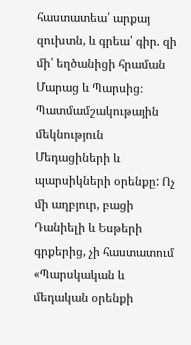հաստատեա՛ արքայ զուխտն, և գրեա՛ գիր. զի մի՛ եղծանիցի հրաման Մարաց և Պարսից։
Պատմամշակութային մեկնություն
Մեդացիների և պարսիկների օրենքը: Ոչ մի աղբյուր, բացի Դանիելի և Եսթերի գրքերից, չի հաստատում «Պարսկական և մեդական օրենքի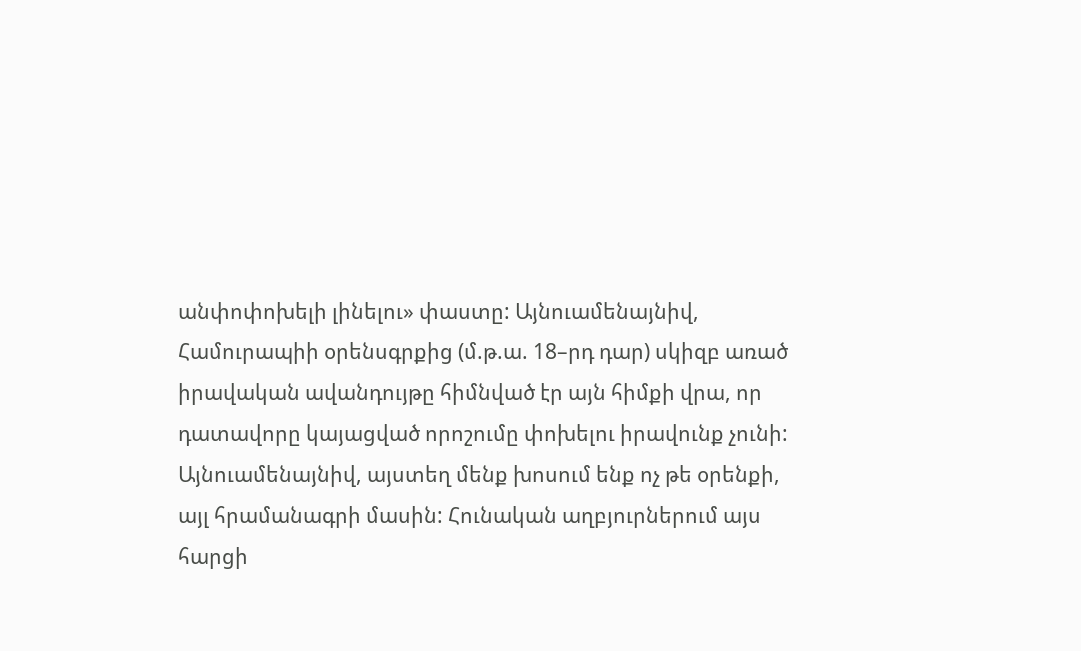անփոփոխելի լինելու» փաստը: Այնուամենայնիվ, Համուրապիի օրենսգրքից (մ.թ.ա. 18–րդ դար) սկիզբ առած իրավական ավանդույթը հիմնված էր այն հիմքի վրա, որ դատավորը կայացված որոշումը փոխելու իրավունք չունի: Այնուամենայնիվ, այստեղ մենք խոսում ենք ոչ թե օրենքի, այլ հրամանագրի մասին: Հունական աղբյուրներում այս հարցի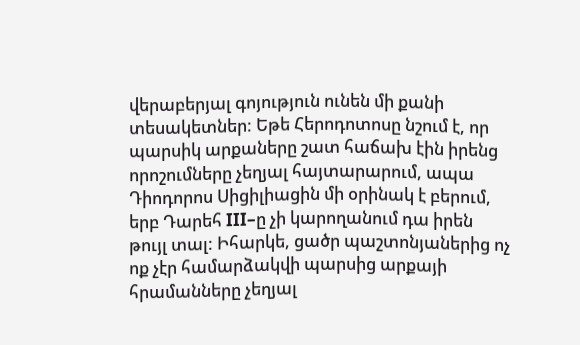վերաբերյալ գոյություն ունեն մի քանի տեսակետներ: Եթե Հերոդոտոսը նշում է, որ պարսիկ արքաները շատ հաճախ էին իրենց որոշումները չեղյալ հայտարարում, ապա Դիոդորոս Սիցիլիացին մի օրինակ է բերում, երբ Դարեհ III–ը չի կարողանում դա իրեն թույլ տալ: Իհարկե, ցածր պաշտոնյաներից ոչ ոք չէր համարձակվի պարսից արքայի հրամանները չեղյալ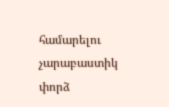համարելու չարաբաստիկ փորձ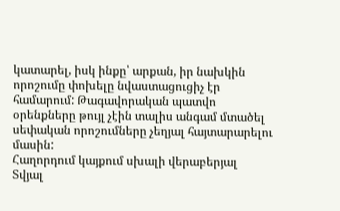կատարել, իսկ ինքը՝ արքան, իր նախկին որոշումը փոխելը նվաստացուցիչ էր համարում: Թագավորական պատվո օրենքները թույլ չէին տալիս անգամ մտածել սեփական որոշումները չեղյալ հայտարարելու մասին:
Հաղորդում կայքում սխալի վերաբերյալ
Տվյալ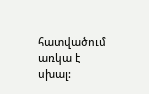հատվածում առկա է սխալ: